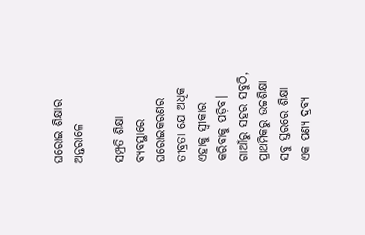ଘରୋଇ ଶିକ୍ଷାର ଅନ୍ତରାଳେ

ସମ୍ପ୍ରତି ଶିକ୍ଷା ବ୍ୟବସ୍ଥାରେ ଘରୋଇକରଣର ତୀବ୍ରତା ଯେ ଅଧିକ ଏହାକୁ ସ୍ବୀକାର କରିବାକୁ ପଡ଼ିବ। ଗାଆଁରୁ ସହର ସବୁଠି, ପ୍ରାଥମିକରୁ ଉଚ୍ଚଶିକ୍ଷା ସବୁ ସ୍ତରରେ ଶିକ୍ଷା ଏକ ପଣ୍ୟ ଦ୍ରବ୍ୟ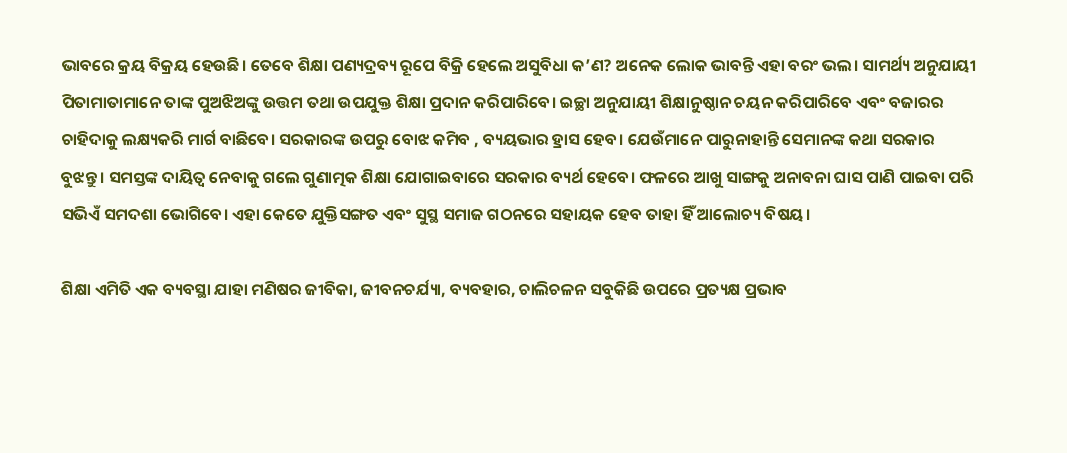ଭାବରେ କ୍ରୟ ବିକ୍ରୟ ହେଉଛି। ତେବେ ଶିକ୍ଷା ପଣ୍ୟଦ୍ରବ୍ୟ ରୂପେ ବିକ୍ରି ହେଲେ ଅସୁବିଧା କ’ଣ? ଅନେକ ଲୋକ ଭାବନ୍ତି ଏହା ବରଂ ଭଲ। ସାମର୍ଥ୍ୟ ଅନୁଯାୟୀ ପିତାମାତାମାନେ ତାଙ୍କ ପୁଅଝିଅଙ୍କୁ ଉତ୍ତମ ତଥା ଉପଯୁକ୍ତ ଶିକ୍ଷା ପ୍ରଦାନ କରିପାରିବେ। ଇଚ୍ଛା ଅନୁଯାୟୀ ଶିକ୍ଷାନୁଷ୍ଠାନ ଚୟନ କରିପାରିବେ ଏବଂ ବଜାରର ଚାହିଦାକୁ ଲକ୍ଷ୍ୟକରି ମାର୍ଗ ବାଛିବେ। ସରକାରଙ୍କ ଉପରୁ ବୋଝ କମିବ , ବ୍ୟୟଭାର ହ୍ରାସ ହେବ। ଯେଉଁମାନେ ପାରୁନାହାନ୍ତି ସେମାନଙ୍କ କଥା ସରକାର ବୁଝନ୍ତୁ। ସମସ୍ତଙ୍କ ଦାୟିତ୍ୱ ନେବାକୁ ଗଲେ ଗୁଣାତ୍ମକ ଶିକ୍ଷା ଯୋଗାଇବାରେ ସରକାର ବ୍ୟର୍ଥ ହେବେ। ଫଳରେ ଆଖୁ ସାଙ୍ଗକୁ ଅନାବନା ଘାସ ପାଣି ପାଇବା ପରି ସଭିଏଁ ସମଦଶା ଭୋଗିବେ। ଏହା କେତେ ଯୁକ୍ତିସଙ୍ଗତ ଏବଂ ସୁସ୍ଥ ସମାଜ ଗଠନରେ ସହାୟକ ହେବ ତାହା ହିଁ ଆଲୋଚ୍ୟ ବିଷୟ।

ଶିକ୍ଷା ଏମିତି ଏକ ବ୍ୟବସ୍ଥା ଯାହା ମଣିଷର ଜୀବିକା, ଜୀବନଚର୍ଯ୍ୟା, ବ୍ୟବହାର, ଚାଲିଚଳନ ସବୁକିଛି ଉପରେ ପ୍ରତ୍ୟକ୍ଷ ପ୍ରଭାବ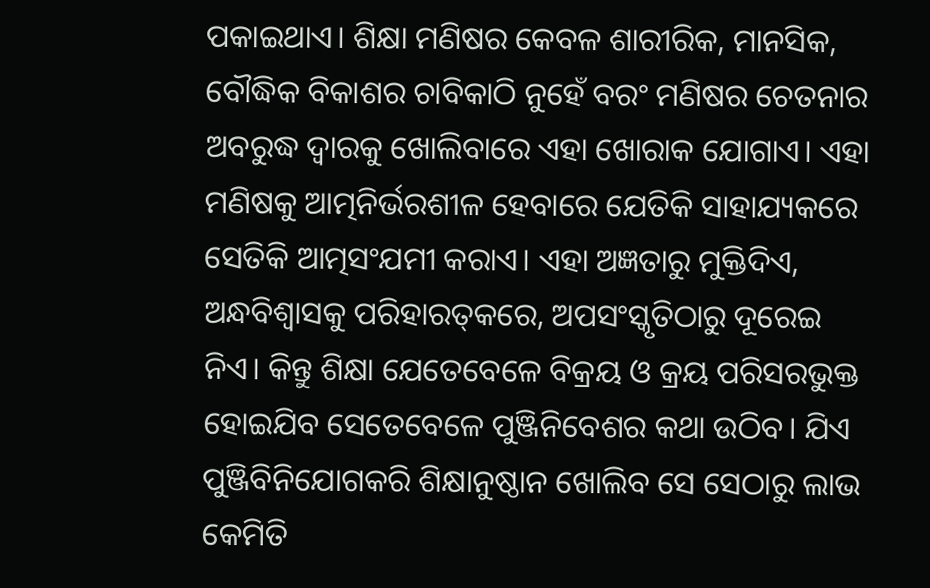ପକାଇଥାଏ। ଶିକ୍ଷା ମଣିଷର କେବଳ ଶାରୀରିକ, ମାନସିକ, ବୌଦ୍ଧିକ ବିକାଶର ଚାବିକାଠି ନୁହେଁ ବରଂ ମଣିଷର ଚେତନାର ଅବରୁଦ୍ଧ ଦ୍ୱାରକୁ ଖୋଲିବାରେ ଏହା ଖୋରାକ ଯୋଗାଏ। ଏହା ମଣିଷକୁ ଆତ୍ମନିର୍ଭରଶୀଳ ହେବାରେ ଯେତିକି ସାହାଯ୍ୟକରେ ସେତିକି ଆତ୍ମସଂଯମୀ କରାଏ। ଏହା ଅଜ୍ଞତାରୁ ମୁକ୍ତିଦିଏ, ଅନ୍ଧବିଶ୍ୱାସକୁ ପରିହାରତ୍‌କରେ, ଅପସଂସ୍କୃତିଠାରୁ ଦୂରେଇ ନିଏ। କିନ୍ତୁ ଶିକ୍ଷା ଯେତେବେଳେ ବିକ୍ରୟ ଓ କ୍ରୟ ପରିସରଭୁକ୍ତ ହୋଇଯିବ ସେତେବେଳେ ପୁଞ୍ଜିନିବେଶର କଥା ଉଠିବ। ଯିଏ ପୁଞ୍ଜିବିନିଯୋଗକରି ଶିକ୍ଷାନୁଷ୍ଠାନ ଖୋଲିବ ସେ ସେଠାରୁ ଲାଭ କେମିତି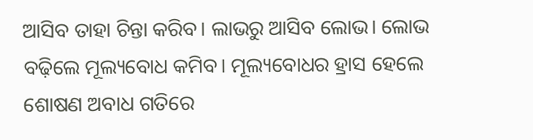ଆସିବ ତାହା ଚିନ୍ତା କରିବ। ଲାଭରୁ ଆସିବ ଲୋଭ। ଲୋଭ ବଢ଼ିଲେ ମୂଲ୍ୟବୋଧ କମିବ। ମୂଲ୍ୟବୋଧର ହ୍ରାସ ହେଲେ ଶୋଷଣ ଅବାଧ ଗତିରେ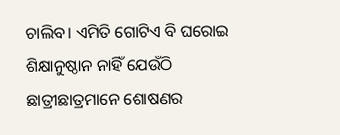ଚାଲିବ। ଏମିତି ଗୋଟିଏ ବି ଘରୋଇ ଶିକ୍ଷାନୁଷ୍ଠାନ ନାହିଁ ଯେଉଁଠି ଛାତ୍ରୀଛାତ୍ରମାନେ ଶୋଷଣର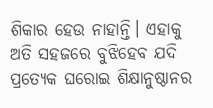ଶିକାର ହେଉ ନାହାନ୍ତି। ଏହାକୁ ଅତି ସହଜରେ ବୁଝିହେବ ଯଦି ପ୍ରତ୍ୟେକ ଘରୋଇ ଶିକ୍ଷାନୁଷ୍ଠାନର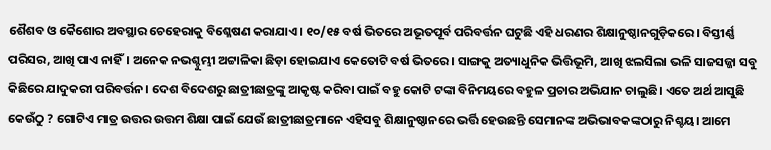ଶୈଶବ ଓ କୈଶୋର ଅବସ୍ଥାର ଚେହେରାକୁ ବିଶ୍ଳେଷଣ କରାଯାଏ। ୧୦/୧୫ ବର୍ଷ ଭିତରେ ଅଭୂତପୂର୍ବ ପରିବର୍ତ୍ତନ ଘଟୁଛି ଏହି ଧରଣର ଶିକ୍ଷାନୁଷ୍ଠାନଗୁଡ଼ିକରେ। ବିସ୍ତୀର୍ଣ୍ଣ ପରିସର, ଆଖି ପାଏ ନାହିଁ। ଅନେକ ନଭଶ୍ଚୁମ୍ଭୀ ଅଟ୍ଟାଳିକା ଛିଡ଼ା ହୋଇଯାଏ କେତୋଟି ବର୍ଷ ଭିତରେ। ସାଙ୍ଗକୁ ଅତ୍ୟାଧୁନିକ ଭିତ୍ତିଭୂମି, ଆଖି ଝଲସିଲା ଭଳି ସାଜସଜ୍ଜା ସବୁ କିଛିରେ ଯାଦୁକରୀ ପରିବର୍ତ୍ତନ। ଦେଶ ବିଦେଶରୁ ଛାତ୍ରୀଛାତ୍ରଙ୍କୁ ଆକୃଷ୍ଟ କରିବା ପାଇଁ ବହୁ କୋଟି ଟଙ୍କା ବିନିମୟରେ ବହୁଳ ପ୍ରଚାର ଅଭିଯାନ ଚାଲୁଛି। ଏତେ ଅର୍ଥ ଆସୁଛି କେଉଁଠୁ ? ଗୋଟିଏ ମାତ୍ର ଉତ୍ତର ଉତ୍ତମ ଶିକ୍ଷା ପାଇଁ ଯେଉଁ ଛାତ୍ରୀଛାତ୍ରମାନେ ଏହିସବୁ ଶିକ୍ଷାନୁଷ୍ଠାନରେ ଭର୍ତ୍ତି ହେଉଛନ୍ତି ସେମାନଙ୍କ ଅଭିଭାବକଙ୍କଠାରୁ ନିଶ୍ଚୟ। ଆମେ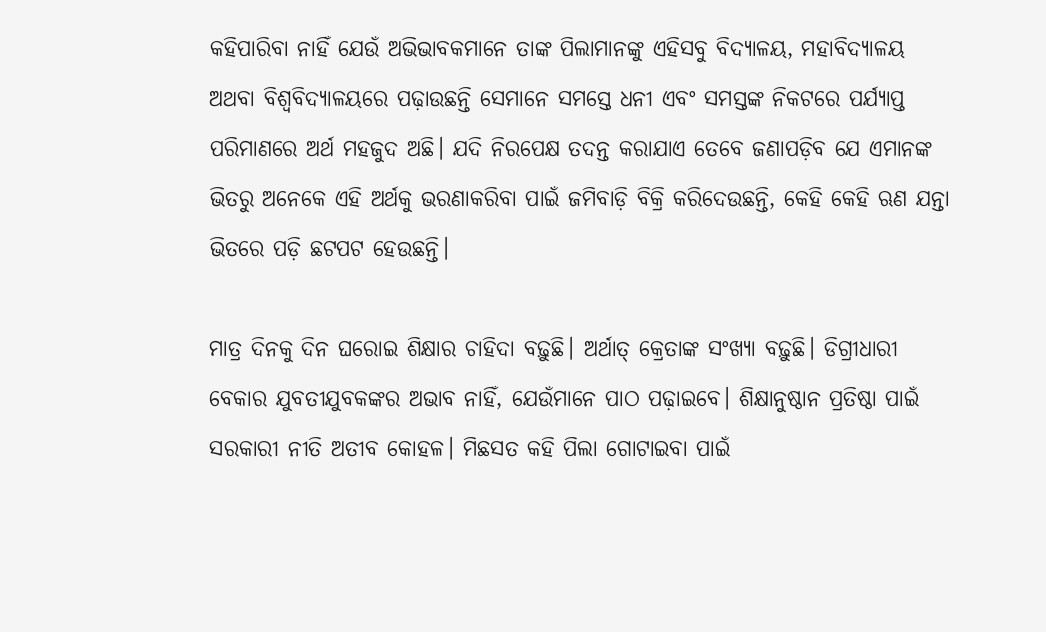କହିପାରିବା ନାହିଁ ଯେଉଁ ଅଭିଭାବକମାନେ ତାଙ୍କ ପିଲାମାନଙ୍କୁ ଏହିସବୁ ବିଦ୍ୟାଳୟ, ମହାବିଦ୍ୟାଳୟ ଅଥବା ବିଶ୍ୱବିଦ୍ୟାଳୟରେ ପଢ଼ାଉଛନ୍ତି ସେମାନେ ସମସ୍ତେ ଧନୀ ଏବଂ ସମସ୍ତଙ୍କ ନିକଟରେ ପର୍ଯ୍ୟାପ୍ତ ପରିମାଣରେ ଅର୍ଥ ମହଜୁଦ ଅଛି। ଯଦି ନିରପେକ୍ଷ ତଦନ୍ତ କରାଯାଏ ତେବେ ଜଣାପଡ଼ିବ ଯେ ଏମାନଙ୍କ ଭିତରୁ ଅନେକେ ଏହି ଅର୍ଥକୁ ଭରଣାକରିବା ପାଇଁ ଜମିବାଡ଼ି ବିକ୍ରି କରିଦେଉଛନ୍ତି, କେହି କେହି ଋଣ ଯନ୍ତା ଭିତରେ ପଡ଼ି ଛଟପଟ ହେଉଛନ୍ତି।

ମାତ୍ର ଦିନକୁ ଦିନ ଘରୋଇ ଶିକ୍ଷାର ଚାହିଦା ବଢ଼ୁଛି। ଅର୍ଥାତ୍‌ କ୍ରେତାଙ୍କ ସଂଖ୍ୟା ବଢ଼ୁଛି। ଡିଗ୍ରୀଧାରୀ ବେକାର ଯୁବତୀଯୁବକଙ୍କର ଅଭାବ ନାହିଁ, ଯେଉଁମାନେ ପାଠ ପଢ଼ାଇବେ। ଶିକ୍ଷାନୁଷ୍ଠାନ ପ୍ରତିଷ୍ଠା ପାଇଁ ସରକାରୀ ନୀତି ଅତୀବ କୋହଳ। ମିଛସତ କହି ପିଲା ଗୋଟାଇବା ପାଇଁ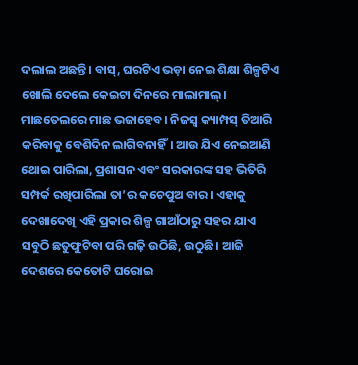ଦଲାଲ ଅଛନ୍ତି। ବାସ୍‌, ଘରଟିଏ ଭଡ଼ା ନେଇ ଶିକ୍ଷା ଶିଳ୍ପଟିଏ ଖୋଲି ଦେଲେ କେଇଟା ଦିନରେ ମାଲାମାଲ୍‌। ମାଛତେଲରେ ମାଛ ଭଜାହେବ। ନିଜସ୍ବ କ୍ୟାମ୍ପସ୍‌ ତିଆରି କରିବାକୁ ବେଶିଦିନ ଲାଗିବନାହିଁ। ଆଉ ଯିଏ ନେଇଆଣି ଥୋଇ ପାରିଲା, ପ୍ରଶାସନ ଏବଂ ସରକାରଙ୍କ ସହ ଭିତିରି ସମ୍ପର୍କ ରଖିପାରିଲା ତା’ର କଚେପୁଅ ବାର। ଏହାକୁ ଦେଖାଦେଖି ଏହି ପ୍ରକାର ଶିଳ୍ପ ଗାଆଁଠାରୁ ସହର ଯାଏ ସବୁଠି ଛତୁଫୁଟିବା ପରି ଗଢ଼ି ଉଠିଛି, ଉଠୁଛି। ଆଜି ଦେଶରେ କେତୋଟି ଘରୋଇ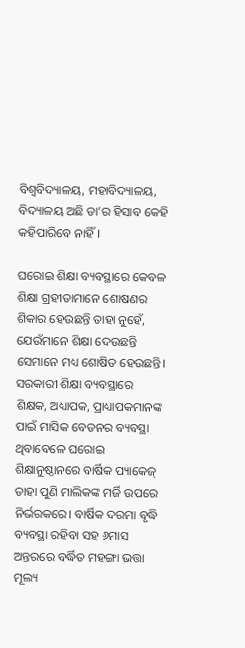ବିଶ୍ୱବିଦ୍ୟାଳୟ, ମହାବିଦ୍ୟାଳୟ, ବିଦ୍ୟାଳୟ ଅଛି ତା’ର ହିସାବ କେହି କହିପାରିବେ ନାହିଁ।

ଘରୋଇ ଶିକ୍ଷା ବ୍ୟବସ୍ଥାରେ କେବଳ ଶିକ୍ଷା ଗ୍ରହୀତାମାନେ ଶୋଷଣର ଶିକାର ହେଉଛନ୍ତି ତାହା ନୁହେଁ, ଯେଉଁମାନେ ଶିକ୍ଷା ଦେଉଛନ୍ତି ସେମାନେ ମଧ୍ୟ ଶୋଷିତ ହେଉଛନ୍ତି। ସରକାରୀ ଶିକ୍ଷା ବ୍ୟବସ୍ଥାରେ ଶିକ୍ଷକ, ଅଧ୍ୟାପକ, ପ୍ରାଧ୍ୟାପକମାନଙ୍କ ପାଇଁ ମାସିକ ବେତନର ବ୍ୟବସ୍ଥା ଥିବାବେଳେ ଘରୋଇ ଶିକ୍ଷାନୁଷ୍ଠାନରେ ବାର୍ଷିକ ପ୍ୟାକେଜ୍‌ ତାହା ପୁଣି ମାଲିକଙ୍କ ମର୍ଜି ଉପରେ ନିର୍ଭରକରେ। ବାର୍ଷିକ ଦରମା ବୃଦ୍ଧି ବ୍ୟବସ୍ଥା ରହିବା ସହ ୬ମାସ ଅନ୍ତରରେ ବର୍ଦ୍ଧିତ ମହଙ୍ଗା ଭତ୍ତା ମୂଲ୍ୟ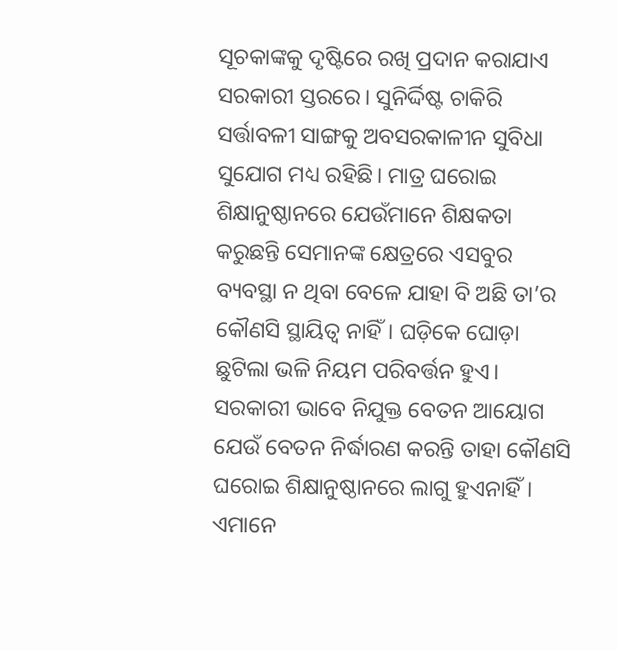ସୂଚକାଙ୍କକୁ ଦୃଷ୍ଟିରେ ରଖି ପ୍ରଦାନ କରାଯାଏ ସରକାରୀ ସ୍ତରରେ। ସୁନିର୍ଦ୍ଦିଷ୍ଟ ଚାକିରି ସର୍ତ୍ତାବଳୀ ସାଙ୍ଗକୁ ଅବସରକାଳୀନ ସୁବିଧା ସୁଯୋଗ ମଧ୍ୟ ରହିଛି। ମାତ୍ର ଘରୋଇ ଶିକ୍ଷାନୁଷ୍ଠାନରେ ଯେଉଁମାନେ ଶିକ୍ଷକତା କରୁଛନ୍ତି ସେମାନଙ୍କ କ୍ଷେତ୍ରରେ ଏସବୁର ବ୍ୟବସ୍ଥା ନ ଥିବା ବେଳେ ଯାହା ବି ଅଛି ତା’ର କୌଣସି ସ୍ଥାୟିତ୍ୱ ନାହିଁ। ଘଡ଼ିକେ ଘୋଡ଼ା ଛୁଟିଲା ଭଳି ନିୟମ ପରିବର୍ତ୍ତନ ହୁଏ। ସରକାରୀ ଭାବେ ନିଯୁକ୍ତ ବେତନ ଆୟୋଗ ଯେଉଁ ବେତନ ନିର୍ଦ୍ଧାରଣ କରନ୍ତି ତାହା କୌଣସି ଘରୋଇ ଶିକ୍ଷାନୁଷ୍ଠାନରେ ଲାଗୁ ହୁଏନାହିଁ। ଏମାନେ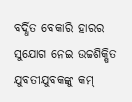ବର୍ଦ୍ଧିତ ବେକାରି ହାରର ସୁଯୋଗ ନେଇ ଉଚ୍ଚଶିକ୍ଷିତ ଯୁବତୀଯୁବକଙ୍କୁ କମ୍‌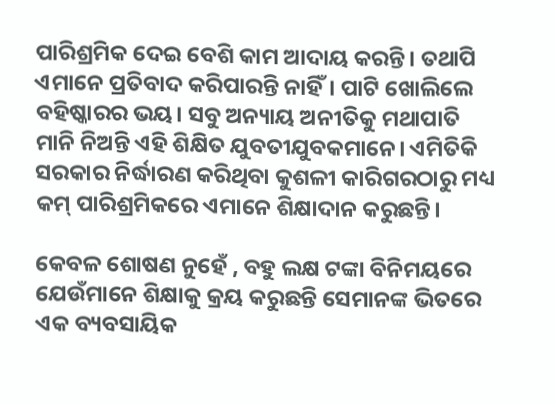ପାରିଶ୍ରମିକ ଦେଇ ବେଶି କାମ ଆଦାୟ କରନ୍ତି। ତଥାପି ଏମାନେ ପ୍ରତିବାଦ କରିପାରନ୍ତି ନାହିଁ। ପାଟି ଖୋଲିଲେ ବହିଷ୍କାରର ଭୟ। ସବୁ ଅନ୍ୟାୟ ଅନୀତିକୁ ମଥାପାତି ମାନି ନିଅନ୍ତି ଏହି ଶିକ୍ଷିତ ଯୁବତୀଯୁବକମାନେ। ଏମିତିକି ସରକାର ନିର୍ଦ୍ଧାରଣ କରିଥିବା କୁଶଳୀ କାରିଗରଠାରୁ ମଧ୍ୟ କମ୍‌ ପାରିଶ୍ରମିକରେ ଏମାନେ ଶିକ୍ଷାଦାନ କରୁଛନ୍ତି।

କେବଳ ଶୋଷଣ ନୁହେଁ , ବହୁ ଲକ୍ଷ ଟଙ୍କା ବିନିମୟରେ ଯେଉଁମାନେ ଶିକ୍ଷାକୁ କ୍ରୟ କରୁଛନ୍ତି ସେମାନଙ୍କ ଭିତରେ ଏକ ବ୍ୟବସାୟିକ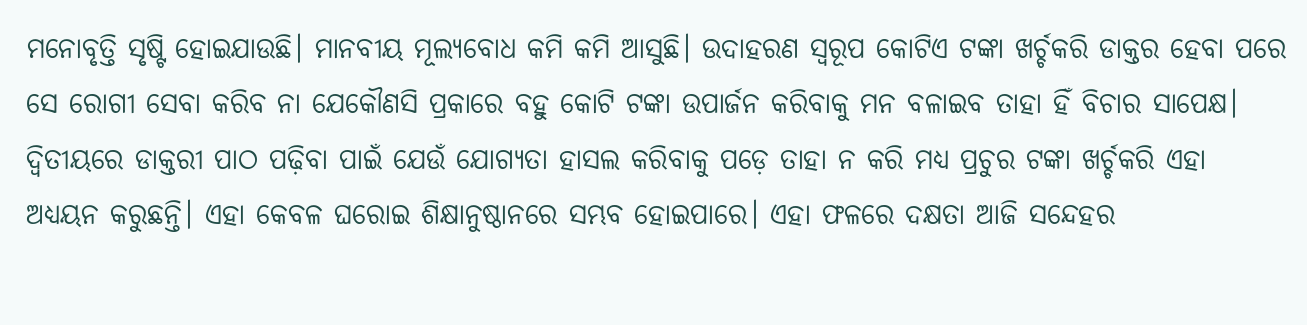ମନୋବୃତ୍ତି ସୃଷ୍ଟି ହୋଇଯାଉଛି। ମାନବୀୟ ମୂଲ୍ୟବୋଧ କମି କମି ଆସୁଛି। ଉଦାହରଣ ସ୍ବରୂପ କୋଟିଏ ଟଙ୍କା ଖର୍ଚ୍ଚକରି ଡାକ୍ତର ହେବା ପରେ ସେ ରୋଗୀ ସେବା କରିବ ନା ଯେକୌଣସି ପ୍ରକାରେ ବହୁ କୋଟି ଟଙ୍କା ଉପାର୍ଜନ କରିବାକୁ ମନ ବଳାଇବ ତାହା ହିଁ ବିଚାର ସାପେକ୍ଷ। ଦ୍ୱିତୀୟରେ ଡାକ୍ତରୀ ପାଠ ପଢ଼ିବା ପାଇଁ ଯେଉଁ ଯୋଗ୍ୟତା ହାସଲ କରିବାକୁ ପଡ଼େ ତାହା ନ କରି ମଧ୍ୟ ପ୍ରଚୁର ଟଙ୍କା ଖର୍ଚ୍ଚକରି ଏହା ଅଧ୍ୟୟନ କରୁଛନ୍ତି। ଏହା କେବଳ ଘରୋଇ ଶିକ୍ଷାନୁଷ୍ଠାନରେ ସମ୍ଭବ ହୋଇପାରେ। ଏହା ଫଳରେ ଦକ୍ଷତା ଆଜି ସନ୍ଦେହର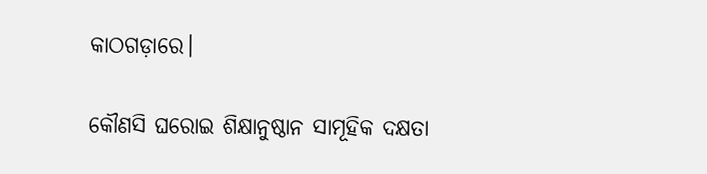କାଠଗଡ଼ାରେ।

କୌଣସି ଘରୋଇ ଶିକ୍ଷାନୁଷ୍ଠାନ ସାମୂହିକ ଦକ୍ଷତା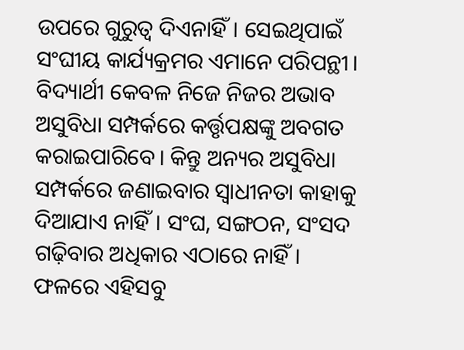ଉପରେ ଗୁରୁତ୍ୱ ଦିଏନାହିଁ। ସେଇଥିପାଇଁ ସଂଘୀୟ କାର୍ଯ୍ୟକ୍ରମର ଏମାନେ ପରିପନ୍ଥୀ। ବିଦ୍ୟାର୍ଥୀ କେବଳ ନିଜେ ନିଜର ଅଭାବ ଅସୁବିଧା ସମ୍ପର୍କରେ କର୍ତ୍ତୃପକ୍ଷଙ୍କୁ ଅବଗତ କରାଇପାରିବେ। କିନ୍ତୁ ଅନ୍ୟର ଅସୁବିଧା ସମ୍ପର୍କରେ ଜଣାଇବାର ସ୍ବାଧୀନତା କାହାକୁ ଦିଆଯାଏ ନାହିଁ। ସଂଘ, ସଙ୍ଗଠନ, ସଂସଦ ଗଢ଼ିବାର ଅଧିକାର ଏଠାରେ ନାହିଁ। ଫଳରେ ଏହିସବୁ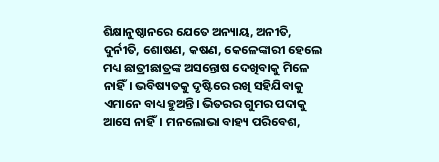ଶିକ୍ଷାନୁଷ୍ଠାନରେ ଯେତେ ଅନ୍ୟାୟ, ଅନୀତି, ଦୁର୍ନୀତି, ଶୋଷଣ, କଷଣ, କେଳେଙ୍କାରୀ ହେଲେ ମଧ୍ୟ ଛାତ୍ରୀଛାତ୍ରଙ୍କ ଅସନ୍ତୋଷ ଦେଖିବାକୁ ମିଳେ ନାହିଁ। ଭବିଷ୍ୟତକୁ ଦୃଷ୍ଟିରେ ରଖି ସହିଯିବାକୁ ଏମାନେ ବାଧ୍ୟ ହୁଅନ୍ତି। ଭିତରର ଗୁମର ପଦାକୁ ଆସେ ନାହିଁ। ମନଲୋଭା ବାହ୍ୟ ପରିବେଶ,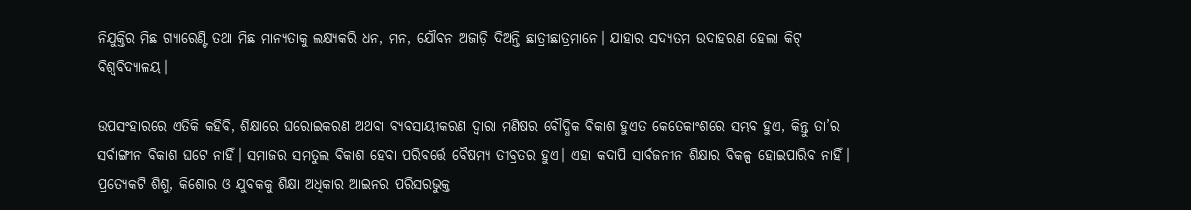ନିଯୁକ୍ତିର ମିଛ ଗ୍ୟାରେଣ୍ଟି ତଥା ମିଛ ମାନ୍ୟତାକୁ ଲକ୍ଷ୍ୟକରି ଧନ, ମନ, ଯୌବନ ଅଜାଡ଼ି ଦିଅନ୍ତି ଛାତ୍ରୀଛାତ୍ରମାନେ। ଯାହାର ସଦ୍ୟତମ ଉଦାହରଣ ହେଲା କିଟ୍‌ ବିଶ୍ୱବିଦ୍ୟାଳୟ।

ଉପସଂହାରରେ ଏତିକି କହିବି, ଶିକ୍ଷାରେ ଘରୋଇକରଣ ଅଥବା ବ୍ୟବସାୟୀକରଣ ଦ୍ୱାରା ମଣିଷର ବୌଦ୍ଧିକ ବିକାଶ ହୁଏତ କେତେକାଂଶରେ ସମ୍ଭବ ହୁଏ, କିନ୍ତୁ ତା’ର ସର୍ବାଙ୍ଗୀନ ବିକାଶ ଘଟେ ନାହିଁ। ସମାଜର ସମତୁଲ ବିକାଶ ହେବା ପରିବର୍ତ୍ତେ ବୈଷମ୍ୟ ତୀବ୍ରତର ହୁଏ। ଏହା କଦାପି ସାର୍ବଜନୀନ ଶିକ୍ଷାର ବିକଳ୍ପ ହୋଇପାରିବ ନାହିଁ। ପ୍ରତ୍ୟେକଟି ଶିଶୁ, କିଶୋର ଓ ଯୁବକକୁ ଶିକ୍ଷା ଅଧିକାର ଆଇନର ପରିସରଭୁକ୍ତ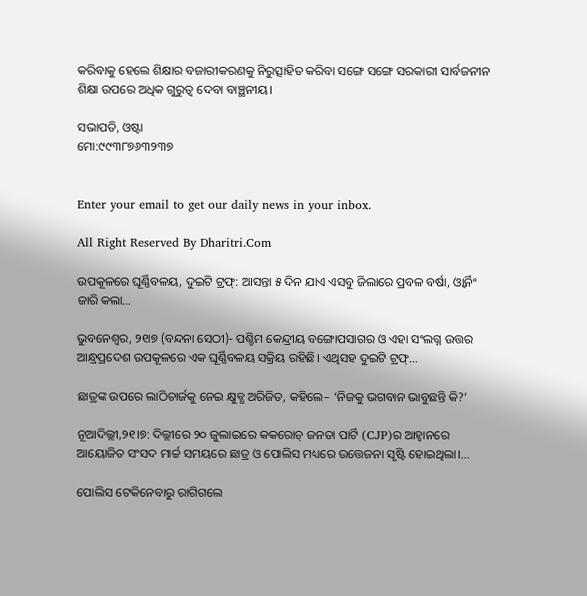କରିବାକୁ ହେଲେ ଶିକ୍ଷାର ବଜାରୀକରଣକୁ ନିରୁତ୍ସାହିତ କରିବା ସଙ୍ଗେ ସଙ୍ଗେ ସରକାରୀ ସାର୍ବଜନୀନ ଶିକ୍ଷା ଉପରେ ଅଧିକ ଗୁରୁତ୍ୱ ଦେବା ବାଞ୍ଛନୀୟ।

ସଭାପତି, ଓଷ୍ଟା
ମୋ:୯୯୩୮୭୬୩୨୩୭


Enter your email to get our daily news in your inbox.

All Right Reserved By Dharitri.Com

ଉପକୂଳରେ ଘୂର୍ଣ୍ଣିବଳୟ, ଦୁଇଟି ଟ୍ରଫ୍‌: ଆସନ୍ତା ୫ ଦିନ ଯାଏ ଏସବୁ ଜିଲାରେ ପ୍ରବଳ ବର୍ଷା, ଓ୍ବାର୍ନିଂ ଜାରି କଲା…

ଭୁବନେଶ୍ୱର, ୨୧ା୭ (ବନ୍ଦନା ସେଠୀ)- ପଶ୍ଚିମ କେନ୍ଦ୍ରୀୟ ବଙ୍ଗୋପସାଗର ଓ ଏହା ସଂଲଗ୍ନ ଉତ୍ତର ଆନ୍ଧ୍ରପ୍ରଦେଶ ଉପକୂଳରେ ଏକ ଘୂର୍ଣ୍ଣିବଳୟ ସକ୍ରିୟ ରହିଛି। ଏଥିସହ ଦୁଇଟି ଟ୍ରଫ୍‌…

ଛାତ୍ରଙ୍କ ଉପରେ ଲାଠିଚାର୍ଜକୁ ନେଇ କ୍ଷୁବ୍ଧ ଅରିଜିତ, କହିଲେ– ‘ନିଜକୁ ଭଗବାନ ଭାବୁଛନ୍ତି କି?’

ନୂଆଦିଲ୍ଲୀ,୨୧।୭: ଦିଲ୍ଲୀରେ ୨୦ ଜୁଲାଇରେ କକରୋଚ୍ ଜନତା ପାର୍ଟି (CJP)ର ଆହ୍ୱାନରେ ଆୟୋଜିତ ସଂସଦ ମାର୍ଚ୍ଚ ସମୟରେ ଛାତ୍ର ଓ ପୋଲିସ ମଧ୍ୟରେ ଉତ୍ତେଜନା ସୃଷ୍ଟି ହୋଇଥିଲା।…

ପୋଲିସ ଟେକିନେବାରୁ ରାଗିଗଲେ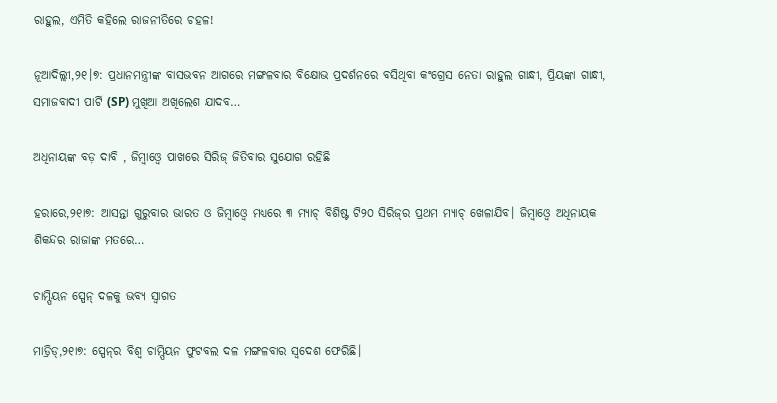ରାହୁଲ, ଏମିତି କହିଲେ ରାଜନୀତିରେ ଚହଳ!

ନୂଆଦିଲ୍ଲୀ,୨୧।୭: ପ୍ରଧାନମନ୍ତ୍ରୀଙ୍କ ବାସଭବନ ଆଗରେ ମଙ୍ଗଳବାର ବିକ୍ଷୋଭ ପ୍ରଦର୍ଶନରେ ବସିଥିବା କଂଗ୍ରେସ ନେତା ରାହୁଲ ଗାନ୍ଧୀ, ପ୍ରିୟଙ୍କା ଗାନ୍ଧୀ, ସମାଜବାଦୀ ପାର୍ଟି (SP) ମୁଖିଆ ଅଖିଲେଶ ଯାଦବ…

ଅଧିନାୟଙ୍କ ବଡ଼ ଦାବି , ଜିମ୍ବାଓ୍ବେ ପାଖରେ ସିରିଜ୍‌ ଜିତିବାର ସୁଯୋଗ ରହିଛି

ହରାରେ,୨୧ା୭: ଆସନ୍ତା ଗୁରୁବାର ଭାରତ ଓ ଜିମ୍ବାଓ୍ବେ ମଧ୍ୟରେ ୩ ମ୍ୟାଚ୍‌ ବିଶିଷ୍ଟ ଟି୨୦ ସିରିଜ୍‌ର ପ୍ରଥମ ମ୍ୟାଚ୍‌ ଖେଳାଯିବ। ଜିମ୍ବାଓ୍ବେ ଅଧିନାୟକ ଶିକନ୍ଦର ରାଜାଙ୍କ ମତରେ…

ଚାମ୍ପିୟନ ସ୍ପେନ୍‌ ଦଳକୁ ଭବ୍ୟ ସ୍ବାଗତ

ମାଡ୍ରିଡ୍‌,୨୧ା୭: ସ୍ପେନ୍‌ର ବିଶ୍ୱ ଚାମ୍ପିୟନ ଫୁଟବଲ ଦଳ ମଙ୍ଗଳବାର ସ୍ବଦେଶ ଫେରିଛି।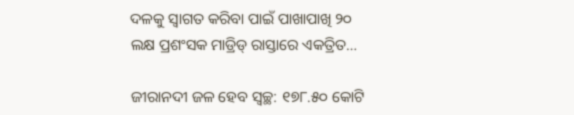ଦଳକୁ ସ୍ବାଗତ କରିବା ପାଇଁ ପାଖାପାଖି ୨୦ ଲକ୍ଷ ପ୍ରଶଂସକ ମାଡ୍ରିଡ୍‌ ରାସ୍ତାରେ ଏକତ୍ରିତ…

ଜୀରାନଦୀ ଜଳ ହେବ ସ୍ବଚ୍ଛ: ୧୭୮.୫୦ କୋଟି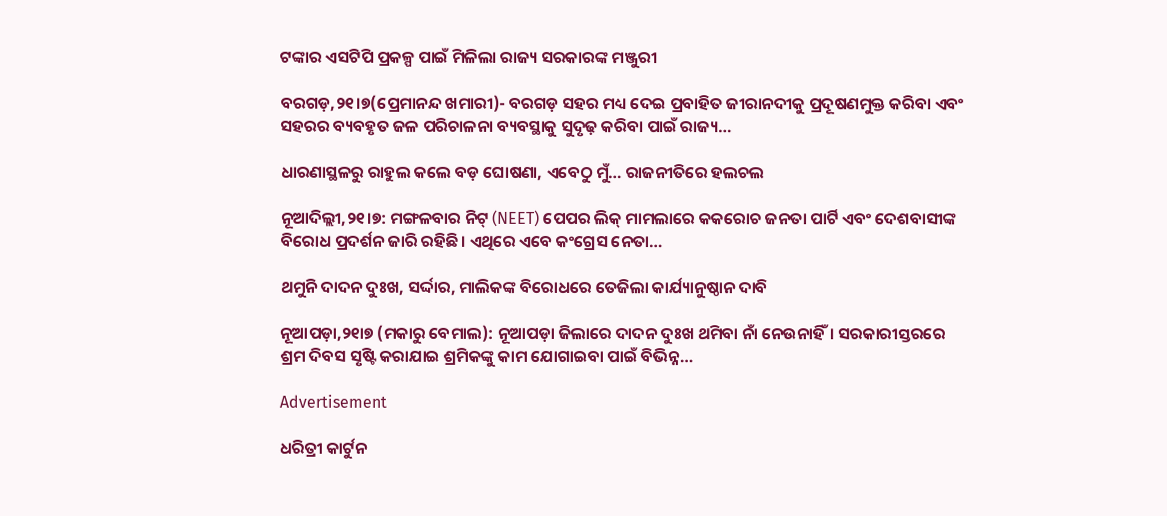ଟଙ୍କାର ଏସଟିପି ପ୍ରକଳ୍ପ ପାଇଁ ମିଳିଲା ରାଜ୍ୟ ସରକାରଙ୍କ ମଞ୍ଜୁରୀ

ବରଗଡ଼,୨୧।୭(ପ୍ରେମାନନ୍ଦ ଖମାରୀ)- ବରଗଡ଼ ସହର ମଧ୍ୟ ଦେଇ ପ୍ରବାହିତ ଜୀରାନଦୀକୁ ପ୍ରଦୂଷଣମୁକ୍ତ କରିବା ଏବଂ ସହରର ବ୍ୟବହୃତ ଜଳ ପରିଚାଳନା ବ୍ୟବସ୍ଥାକୁ ସୁଦୃଢ଼ କରିବା ପାଇଁ ରାଜ୍ୟ…

ଧାରଣାସ୍ଥଳରୁ ରାହୁଲ କଲେ ବଡ଼ ଘୋଷଣା, ଏବେଠୁ ମୁଁ… ରାଜନୀତିରେ ହଲଚଲ

ନୂଆଦିଲ୍ଲୀ,୨୧।୭: ମଙ୍ଗଳବାର ନିଟ୍ (NEET) ପେପର ଲିକ୍ ମାମଲାରେ କକରୋଚ ଜନତା ପାର୍ଟି ଏବଂ ଦେଶବାସୀଙ୍କ ବିରୋଧ ପ୍ରଦର୍ଶନ ଜାରି ରହିଛି। ଏଥିରେ ଏବେ କଂଗ୍ରେସ ନେତା…

ଥମୁନି ଦାଦନ ଦୁଃଖ, ସର୍ଦ୍ଦାର, ମାଲିକଙ୍କ ବିରୋଧରେ ତେଜିଲା କାର୍ଯ୍ୟାନୁଷ୍ଠାନ ଦାବି

ନୂଆପଡ଼ା,୨୧ା୭ (ମକାରୁ ବେମାଲ): ନୂଆପଡ଼ା ଜିଲାରେ ଦାଦନ ଦୁଃଖ ଥମିବା ନାଁ ନେଉନାହିଁ। ସରକାରୀସ୍ତରରେ ଶ୍ରମ ଦିବସ ସୃଷ୍ଟି କରାଯାଇ ଶ୍ରମିକଙ୍କୁ କାମ ଯୋଗାଇବା ପାଇଁ ବିଭିନ୍ନ…

Advertisement

ଧରିତ୍ରୀ କାର୍ଟୁନ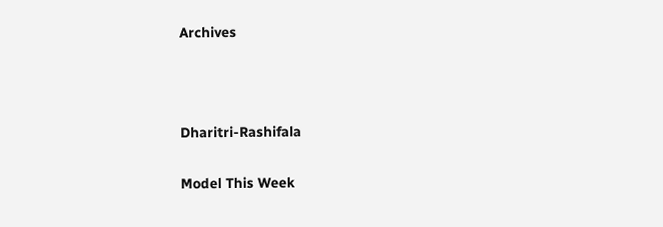Archives



Dharitri-Rashifala

Model This Week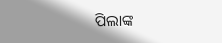ପିଲାଙ୍କ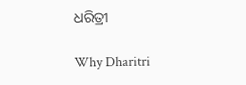ଧରିତ୍ରୀ

Why Dharitri